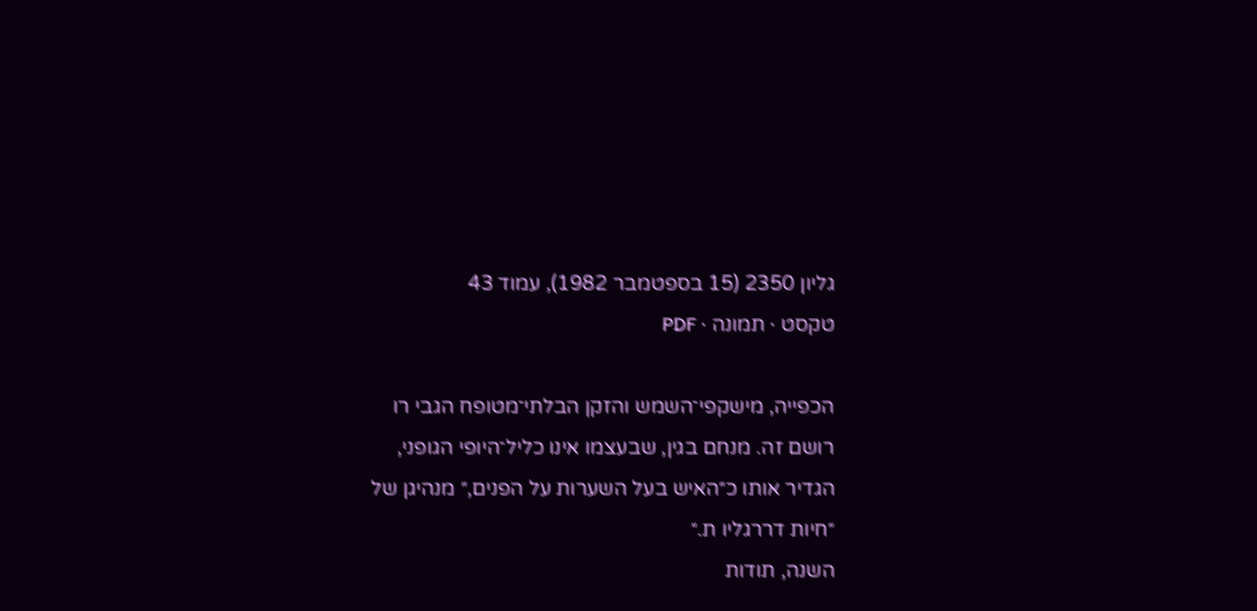גליון 2350 (15 בספטמבר 1982), עמוד 43
טקסט · תמונה · PDF

הכפייה, מישקפי־השמש והזקן הבלתי־מטופח הגבי רו
רושם זה. מנחם בגין, שבעצמו אינו כליל־היופי הגופני,
הגדיר אותו כ״האיש בעל השערות על הפנים,״ מנהיגן של
״חיות דררגליו ת.״
השנה, תודות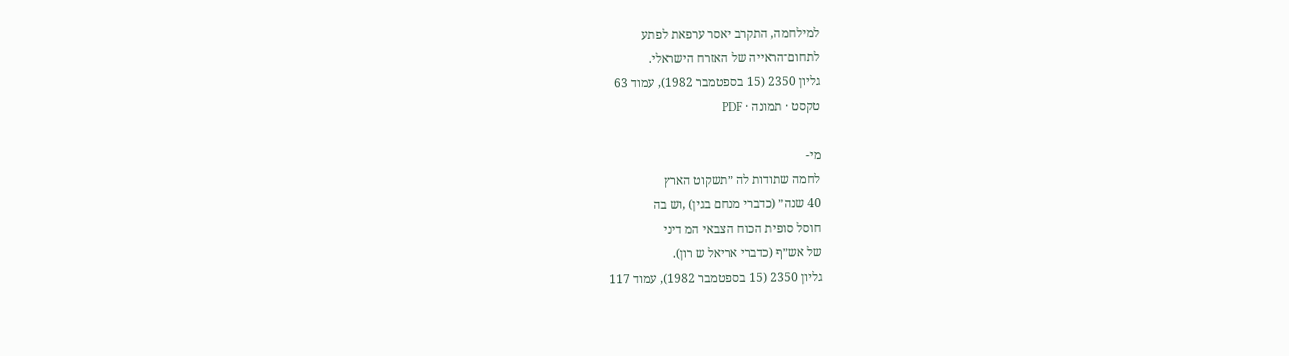למילחמה, התקרב יאסר ערפאת לפתע
לתחום־הראייה של האזרח הישראלי.
גליון 2350 (15 בספטמבר 1982), עמוד 63
טקסט · תמונה · PDF

מי-
לחמה שתודות לה ״תשקוט הארץ
40 שנה״ (כדברי מנחם בגין) ,וש בה
חוסל סופית הכוח הצבאי המ דיני
של אש״ף (כדברי אריאל ש רון).
גליון 2350 (15 בספטמבר 1982), עמוד 117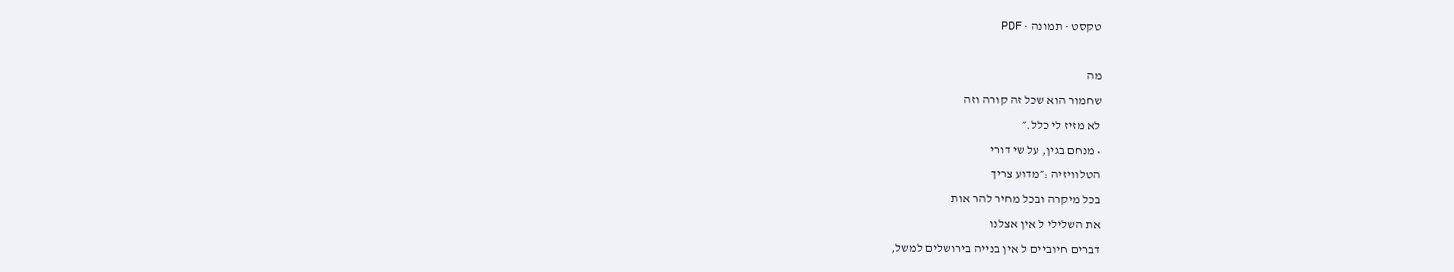טקסט · תמונה · PDF

מה
שחמור הוא שכל זה קורה וזה
לא מזיז לי כלל.״
• מנחם בגין, על שי דורי
הטלוויזיה :״מדוע צריך
בכל מיקרה ובכל מחיר להר אות
את השלילי ל אין אצלנו
דברים חיוביים ל אין בנייה בירושלים למשל,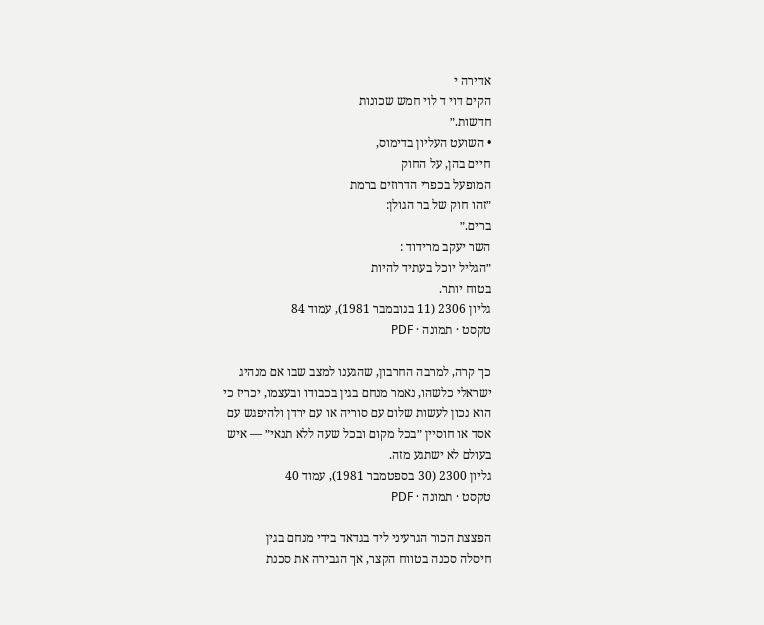אדירה י
הקים דוי ד לוי חמש שכונות
חדשות.״
• השועט העליון בדימוס,
חיים בהן, על החוק
המופעל בכפרי הדרוזים ברמת
״זהו חוק של בר הגולן:
ברים.״
השר יעקב מרידוד :
״הגליל יוכל בעתיד להיות
בטוח יותר.
גליון 2306 (11 בנובמבר 1981), עמוד 84
טקסט · תמונה · PDF

כך קרה, למרבה החרבון, שהגענו למצב שבו אם מנהיג
ישראלי כלשהו, נאמר מנחם בגין בכבודו ובעצמו, יכריז כי
הוא נכון לעשות שלום עם סוריה או עם ירדן ולהיפגש עם
אסד או חוסיין ״בכל מקום ובכל שעה ללא תנאי״ — איש
בעולם לא ישתגע מזה.
גליון 2300 (30 בספטמבר 1981), עמוד 40
טקסט · תמונה · PDF

הפצצת הכור הגרעיני ליד בגדאד בידי מנחם בגין
חיסלה סכנה בטווח הקצר, אך הגבירה את סכנת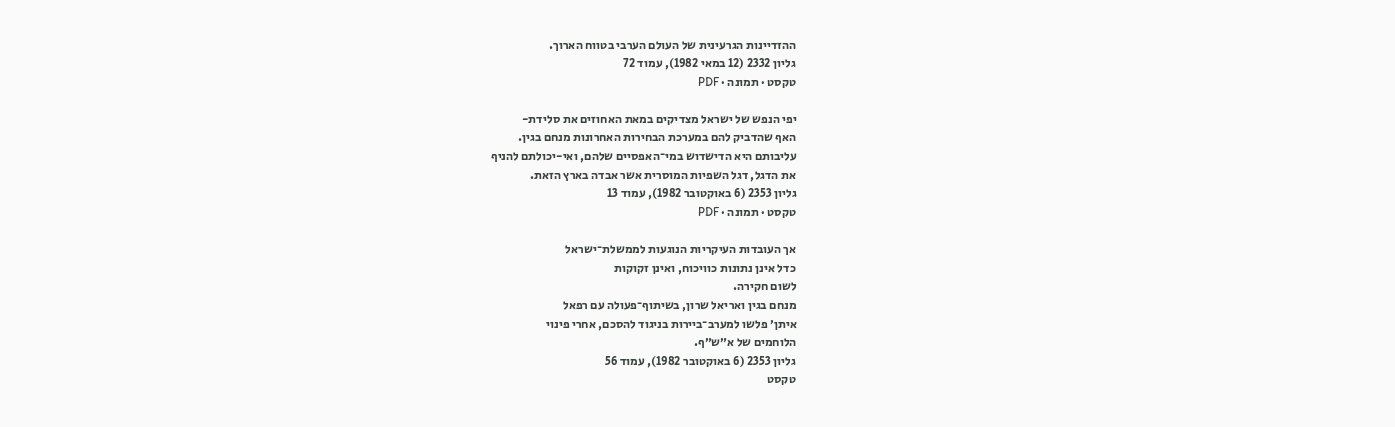ההזדיינות הגרעינית של העולם הערבי בטווח הארוך.
גליון 2332 (12 במאי 1982), עמוד 72
טקסט · תמונה · PDF

יפי הנפש של ישראל מצדיקים במאת האחוזים את סלידת-
האף שהדביק להם במערכת הבחירות האחרונות מנחם בגין.
עליבותם היא הדישדוש במי־האפסיים שלהם, ואי-יכולתם להניף
את הדגל, דגל השפיות המוסרית אשר אבדה בארץ הזאת.
גליון 2353 (6 באוקטובר 1982), עמוד 13
טקסט · תמונה · PDF

אך העובדות העיקריות הנוגעות לממשלת־ישראל
כדל אינן נתונות כוויכוח, ואינן זקוקות
לשום חקירה.
מנחם בגין ואריאל שרון, בשיתוף־פעולה עם רפאל
איתן׳ פלשו למערב־ביירות בניגוד להסכם, אחרי פינוי
הלוחמים של א״ש״ף.
גליון 2353 (6 באוקטובר 1982), עמוד 56
טקסט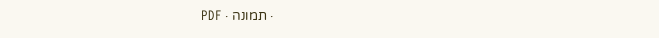· תמונה · PDF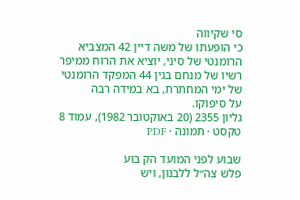סי שקיווה
כי הופעתו של משה דיין 42 המצביא
הרומנטי של סיני, יוציא את הרוח ממיפר
רשיו של מנחם בגין 44 המפקד הרומנטי
של ימי המחתרת, בא במידה רבה
על סיפוקו.
גליון 2355 (20 באוקטובר 1982), עמוד 8
טקסט · תמונה · PDF

שבוע לפני המועד הק בוע
פלש צה״ל ללבנון, ויש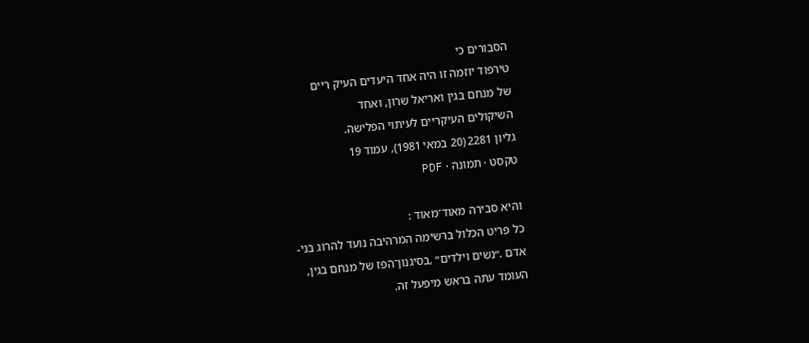הסבורים כי
טירפוד יוזמה זו היה אחד היעדים העיק ריים
של מנחם בגין ואריאל שרון, ואחד
השיקולים העיקריים לעיתוי הפלישה.
גליון 2281 (20 במאי 1981), עמוד 19
טקסט · תמונה · PDF

והיא סבירה מאוד־מאוד :
כל פריט הכלול ברשימה המרהיבה נועד להרוג בני-
אדם .״נשים וילדים״ ,בסיגנון־הפז של מנחם בגין,
העומד עתה בראש מיפעל זה.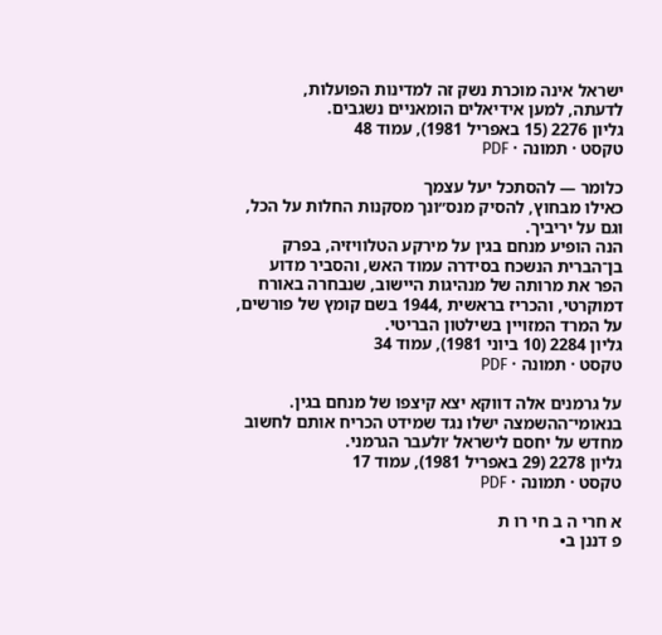ישראל אינה מוכרת נשק זה למדינות הפועלות,
לדעתה, למען אידיאלים הומאניים נשגבים.
גליון 2276 (15 באפריל 1981), עמוד 48
טקסט · תמונה · PDF

כלומר — להסתכל יעל עצמך
כאילו מבחוץ, להסיק מנס״ונך מסקנות החלות על הכל,
וגם על יריביך.
הנה הופיע מנחם בגין על מירקע הטלוויזיה, בפרק
בן־הברית הנשכח בסידרה עמוד האש, והסביר מדוע
הפר את מרותה של מנהיגות היישוב, שנבחרה באורח
דמוקרטי, והכריז בראשית ,1944 בשם קומץ של פורשים,
על המרד המזויין בשילטון הבריטי.
גליון 2284 (10 ביוני 1981), עמוד 34
טקסט · תמונה · PDF

על גרמנים אלה דווקא יצא קיצפו של מנחם בגין.
בנאומי־ההשמצה ישלו נגד שמידט הכריח אותם לחשוב
מחדש על יחסם לישראל ׳ולעבר הגרמני.
גליון 2278 (29 באפריל 1981), עמוד 17
טקסט · תמונה · PDF

א חרי ה ב חי רו ת
פ דננן ב•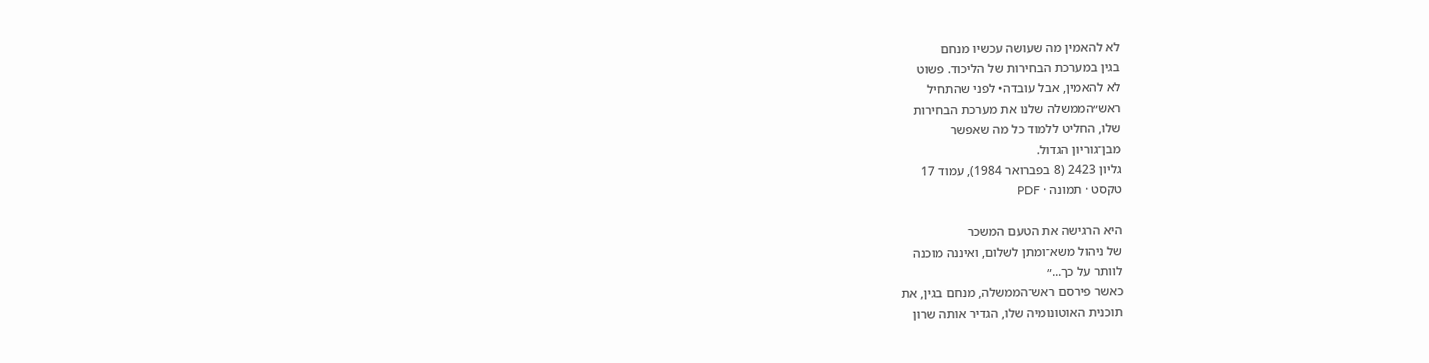לא להאמין מה שעושה עכשיו מנחם
בגין במערכת הבחירות של הליכוד. פשוט
לא להאמין, אבל עובדה• לפני שהתחיל
ראש״הממשלה שלנו את מערכת הבחירות
שלו, החליט ללמוד כל מה שאפשר
מבן־גוריון הגדול.
גליון 2423 (8 בפברואר 1984), עמוד 17
טקסט · תמונה · PDF

היא הרגישה את הטעם המשכר
של ניהול משא־ומתן לשלום, ואיננה מוכנה
לוותר על כך...״
כאשר פירסם ראש־הממשלה, מנחם בגין, את
תוכנית האוטונומיה שלו, הגדיר אותה שרון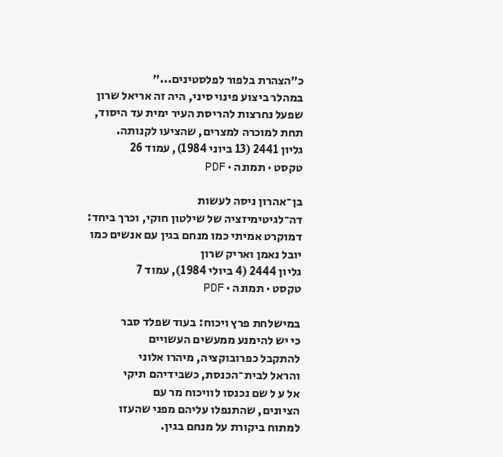כ״הצהרת בלפור לפלסטינים...״
במהלר ביצוע פינוי סיני, היה זה אריאל שרון
שפעל נחרצות להריסת העיר ימית עד היסוד,
תחת למוכרה למצרים, שהציעו לקנותה.
גליון 2441 (13 ביוני 1984), עמוד 26
טקסט · תמונה · PDF

בן־אהרון ניסה לעשות
דה־לגיטימיזציה של שילטון חוקי, וכרך ביחד:
דמוקרט אמיתי כמו מנחם בגין עם אנשים כמו
יובל נאמן ואריק שרון
גליון 2444 (4 ביולי 1984), עמוד 7
טקסט · תמונה · PDF

במישלחת פרץ ויכוח: בעוד שפלד סבר
כי יש להימנע ממעשים העשויים
להתקבל כפרובוקציה, מיהרו אלוני
והראל לבית־הכנסת, כשבידיהם תיקי
אל ע ל שם נכנסו לוויכוח מר עם
הציונים, שהתנפלו עליהם מפני שהעזו
למתוח ביקורת על מנחם בגין.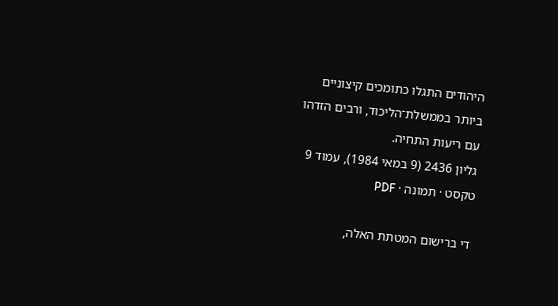היהודים התגלו כתומכים קיצוניים
ביותר בממשלת־הליכוד, ורבים הזדהו
עם ריעות התחיה.
גליון 2436 (9 במאי 1984), עמוד 9
טקסט · תמונה · PDF

די ברישום המטתת האלה,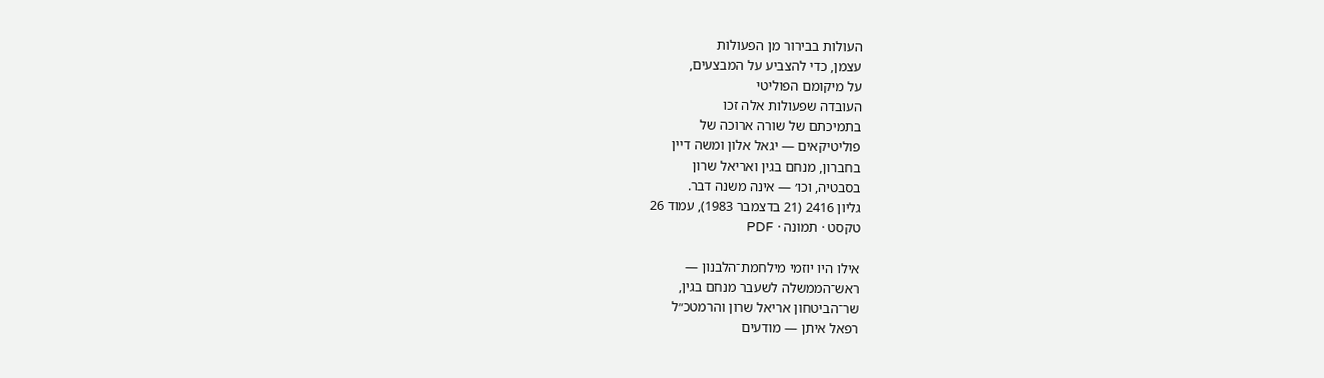העולות בבירור מן הפעולות
עצמן, כדי להצביע על המבצעים,
על מיקומם הפוליטי
העובדה שפעולות אלה זכו
בתמיכתם של שורה ארוכה של
פוליטיקאים — יגאל אלון ומשה דיין
בחברון, מנחם בגין ואריאל שרון
בסבטיה, וכו׳ — אינה משנה דבר.
גליון 2416 (21 בדצמבר 1983), עמוד 26
טקסט · תמונה · PDF

אילו היו יוזמי מילחמת־הלבנון —
ראש־הממשלה לשעבר מנחם בגין,
שר־הביטחון אריאל שרון והרמטכ״ל
רפאל איתן — מודעים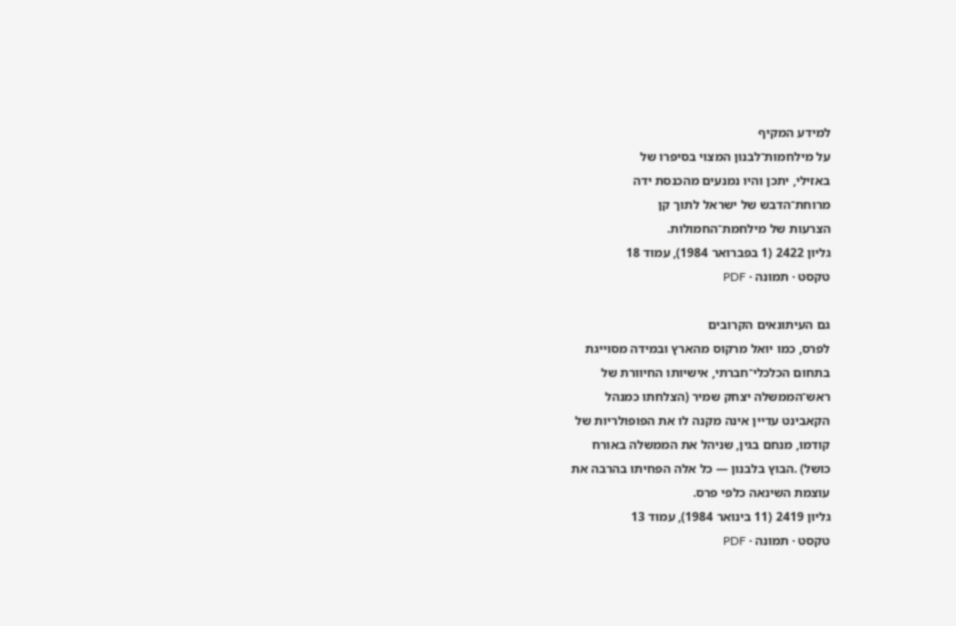למידע המקיף
על מילחמות־לבנון המצוי בסיפרו של
באזילי, יתכן והיו נמנעים מהכנסת ידה
מרוחת־הדבש של ישראל לתוך קן
הצרעות של מילחמת־החמולות.
גליון 2422 (1 בפברואר 1984), עמוד 18
טקסט · תמונה · PDF

גם העיתונאים הקרובים
לפרס, כמו יואל מרקוס מהארץ ובמידה מסוייגת
בתחום הכלכלי־חברתי, אישיותו החיוורת של
ראש־הממשלה יצחק שמיר (הצלחתו כמנהל
הקאבינט עדיין אינה מקנה לו את הפופולריות של
קודמו, מנחם בגין, שניהל את הממשלה באורח
כושל) .הבוץ בלבנון — כל אלה הפחיתו בהרבה את
עוצמת השינאה כלפי פרס.
גליון 2419 (11 בינואר 1984), עמוד 13
טקסט · תמונה · PDF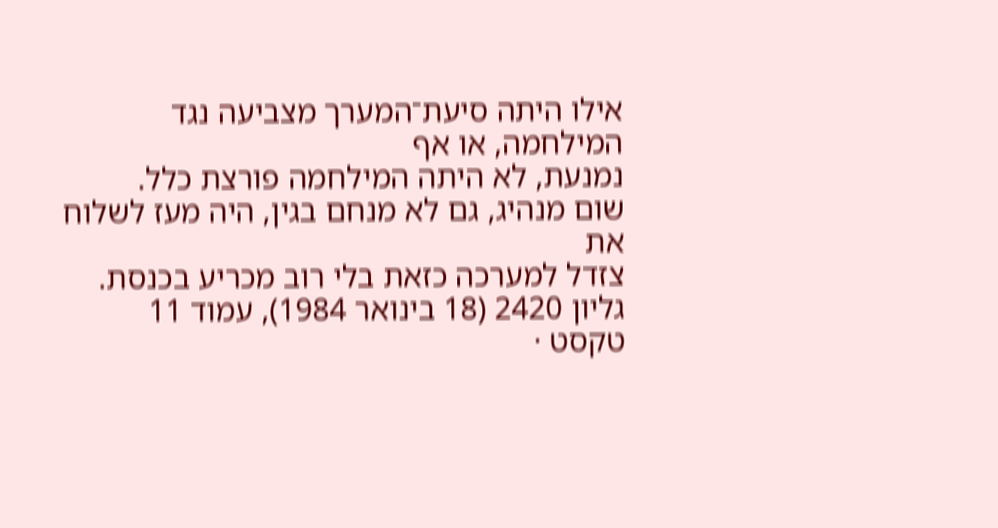אילו היתה סיעת־המערך מצביעה נגד המילחמה, או אף
נמנעת, לא היתה המילחמה פורצת כלל.
שום מנהיג, גם לא מנחם בגין, היה מעז לשלוח את
צזדל למערכה כזאת בלי רוב מכריע בכנסת.
גליון 2420 (18 בינואר 1984), עמוד 11
טקסט ·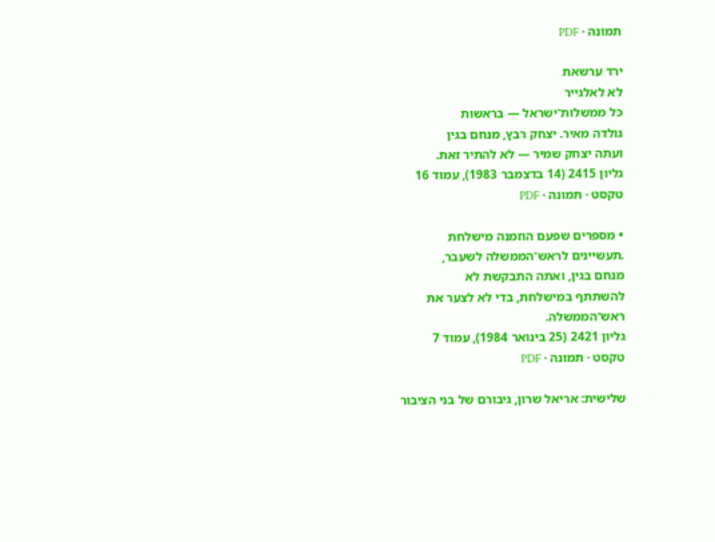תמונה · PDF

ירד ערשאת
לא לאלגייר
כל ממשלות־ישראל — בראשות
גולדה מאיר. יצחק רבץ, מנחם בגין
ועתה יצחק שמיר — לא להתיר זאת.
גליון 2415 (14 בדצמבר 1983), עמוד 16
טקסט · תמונה · PDF

• מספרים שפעם הוזמנה מישלחת
.תעשיינים לראש־הממשלה לשעבר,
מנחם בגין, ואתה התבקשת לא
להשתתף במישלחת, בדי לא לצער את
ראש־הממשלה.
גליון 2421 (25 בינואר 1984), עמוד 7
טקסט · תמונה · PDF

שלישית: אריאל שרון, גיבורם של בני הציבור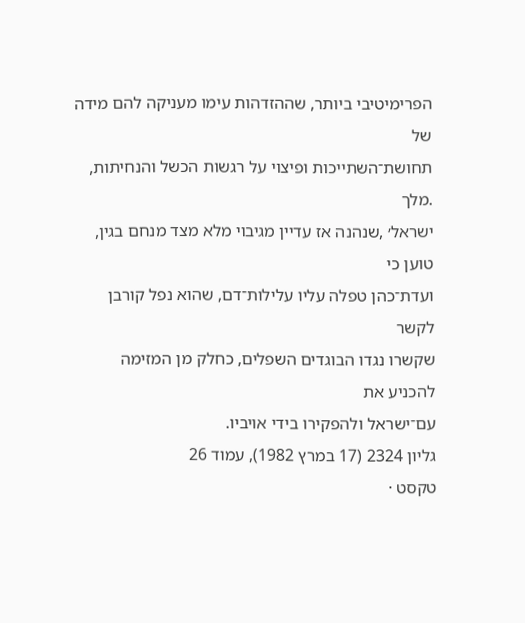הפרימיטיבי ביותר, שההזדהות עימו מעניקה להם מידה של
תחושת־השתייכות ופיצוי על רגשות הכשל והנחיתות, .מלך
ישראל׳ ,שנהנה אז עדיין מגיבוי מלא מצד מנחם בגין, טוען כי
ועדת־כהן טפלה עליו עלילות־דם, שהוא נפל קורבן לקשר
שקשרו נגדו הבוגדים השפלים, כחלק מן המזימה להכניע את
עם־ישראל ולהפקירו בידי אויביו.
גליון 2324 (17 במרץ 1982), עמוד 26
טקסט ·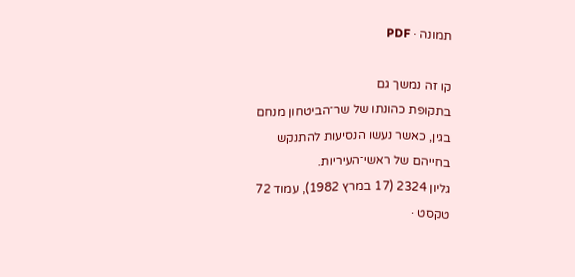תמונה · PDF

קו זה נמשך גם
בתקופת כהונתו של שר־הביטחון מנחם
בגין, כאשר נעשו הנסיעות להתנקש
בחייהם של ראשי־העיריות.
גליון 2324 (17 במרץ 1982), עמוד 72
טקסט ·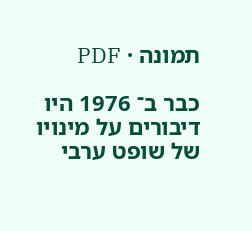תמונה · PDF

כבר ב־ 1976 היו דיבורים על מינויו
של שופט ערבי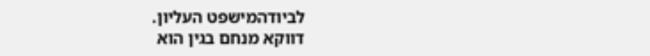לביודהמישפט העליון.
דווקא מנחם בגין הוא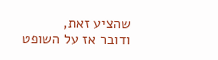שהציע זאת,
ודובר אז על השופט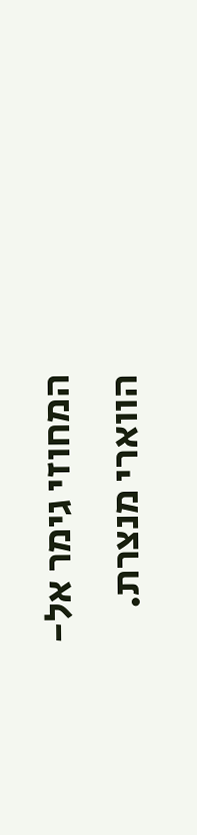המחוזי גימר אל-
הווארי מנצרת.